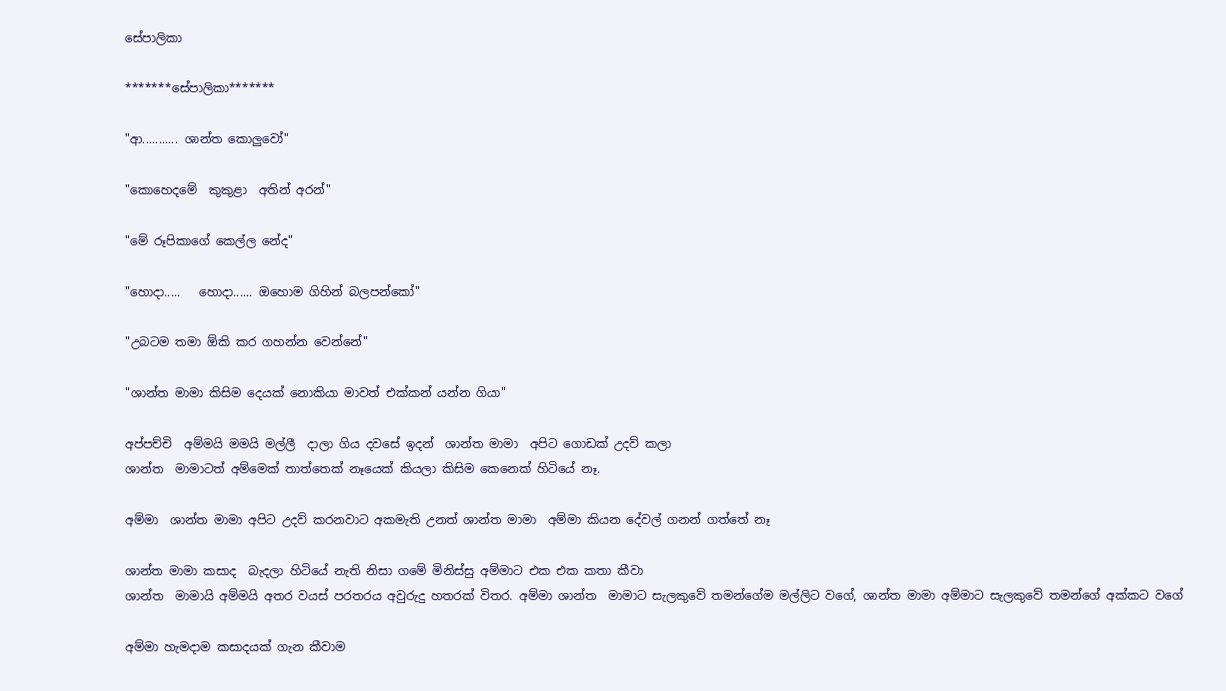සේපාලිකා

*******සේපාලිකා*******

"ආ........... ශාන්ත කොලුවෝ"

"කොහෙදමේ  කුකුළා  අතින් අරන්"

"මේ රූපිකාගේ කෙල්ල නේද"

"හොදා.....   හොදා...... ඔහොම ගිහින් බලපන්කෝ"

"උබටම තමා ඕකි කර ගහන්න වෙන්නේ"

"ශාන්ත මාමා කිසිම දෙයක් නොකියා මාවත් එක්කන් යන්න ගියා"

අප්පච්චි  අම්මයි මමයි මල්ලී  දාලා ගිය දවසේ ඉදන්  ශාන්ත මාමා  අපිට ගොඩක් උදව් කලා
ශාන්ත  මාමාටත් අම්මෙක් තාත්තෙක් නෑයෙක් කියලා කිසිම කෙනෙක් හිටියේ නෑ.

අම්මා  ශාන්ත මාමා අපිට උදව් කරනවාට අකමැති උනත් ශාන්ත මාමා  අම්මා කියන දේවල් ගනන් ගත්තේ නෑ

ශාන්ත මාමා කසාද  බැදලා හිටියේ නැති නිසා ගමේ මිනිස්සු අම්මාට එක එක කතා කීවා
ශාන්ත  මාමායි අම්මයි අතර වයස් පරතරය අවුරුදු හතරක් විතර. අම්මා ශාන්ත  මාමාට සැලකුවේ තමන්ගේම මල්ලිට වගේ, ශාන්ත මාමා අම්මාට සැලකුවේ තමන්ගේ අක්කට වගේ

අම්මා හැමදාම කසාදයක් ගැන කීවාම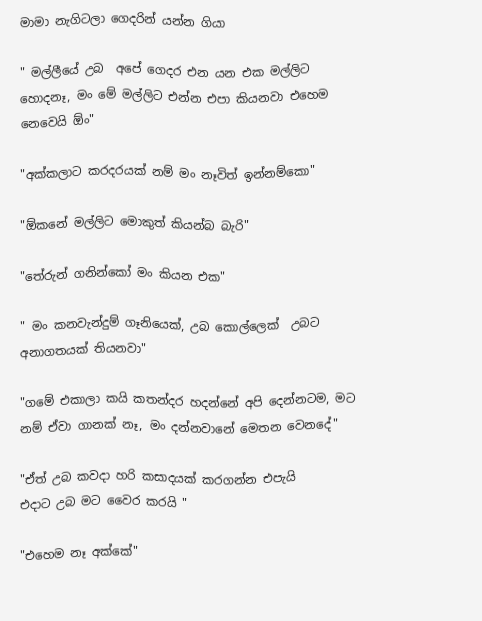මාමා නැගිටලා ගෙදරින් යන්න ගියා

" මල්ලීයේ උබ  අපේ ගෙදර එන යන එක මල්ලිට හොදනෑ, මං මේ මල්ලිට එන්න එපා කියනවා එහෙම නෙවෙයි ඕං"

"අක්කලාට කරදරයක් නම් මං නෑවිත් ඉන්නම්කො"

"ඕකනේ මල්ලිට මොකුත් කියන්බ බැරි"

"තේරුන් ගනින්කෝ මං කියන එක"

" මං කනවැන්දුම් ගෑනියෙක්, උබ කොල්ලෙක්  උබට අනාගතයක් තියනවා"

"ගමේ එකාලා කයි කතන්දර හදන්නේ අපි දෙන්නටම, මට නම් ඒවා ගානක් නෑ, මං දන්නවානේ මෙතන වෙනදේ"

"ඒත් උබ කවදා හරි කසාදයක් කරගන්න එපැයි
එදාට උබ මට වෛර කරයි "

"එහෙම නෑ අක්කේ"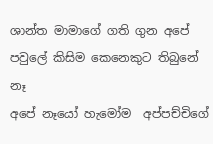ශාන්ත මාමාගේ ගති ගුන අපේ පවුලේ කිසිම කෙනෙකුට තිබුනේ නෑ
අපේ නෑයෝ හැමෝම  අප්පච්චිගේ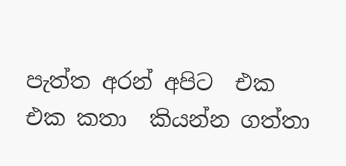පැත්ත අරන් අපිට  එක එක කතා  කියන්න ගත්තා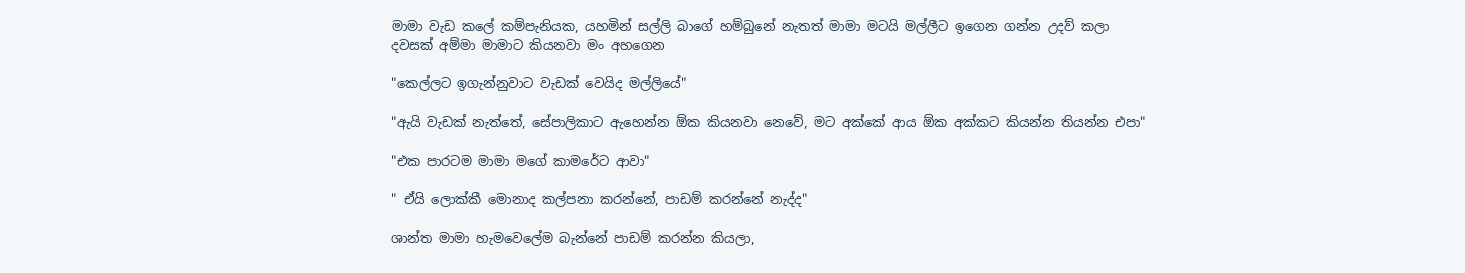මාමා වැඩ කලේ කම්පැනියක, යහමින් සල්ලි බාගේ හම්බුනේ නැතත් මාමා මටයි මල්ලීට ඉගෙන ගන්න උදව් කලා
දවසක් අම්මා මාමාට කියනවා මං අහගෙන

"කෙල්ලට ඉගැන්නුවාට වැඩක් වෙයිද මල්ලියේ"

"ඇයි වැඩක් නැත්තේ, සේපාලිකාට ඇහෙන්න ඕක කියනවා නෙවේ, මට අක්කේ ආය ඕක අක්කට කියන්න තියන්න එපා"

"එක පාරටම මාමා මගේ කාමරේට ආවා"

" ඒයි ලොක්කී මොනාද කල්පනා කරන්නේ, පාඩම් කරන්නේ නැද්ද"

ශාන්ත මාමා හැමවෙලේම බැන්නේ පාඩම් කරන්න කියලා,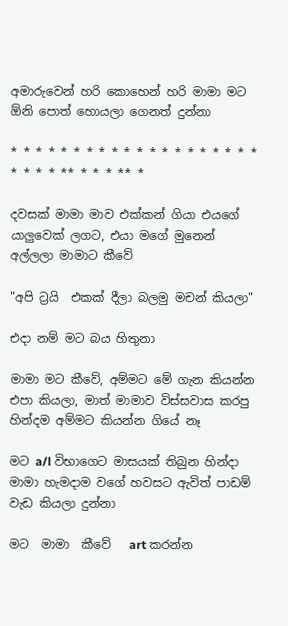අමාරුවෙන් හරි කොහෙන් හරි මාමා මට ඕනි පොත් හොයලා ගෙනත් දුන්නා

* * * * * * * * * * * * * * * * * * * * * * * * ** * * * ** *

දවසක් මාමා මාව එක්කන් ගියා එයගේ යාලුවෙක් ලගට, එයා මගේ මුනෙන් අල්ලලා මාමාට කීවේ

"අපි ට්‍රයි  එකක් දීලා බලමු මචන් කියලා"

එදා නම් මට බය හිතුනා

මාමා මට කීවේ, අම්මට මේ ගැන කියන්න එපා කියලා, මාත් මාමාව විස්සවාස කරපු හින්දම අම්මට කියන්න ගියේ නෑ

මට a/l විභාගෙට මාසයක් තිබුන හින්දා
මාමා හැමදාම වගේ හවසට ඇවිත් පාඩම් වැඩ කියලා දුන්නා

මට  මාමා  කීවේ   art කරන්න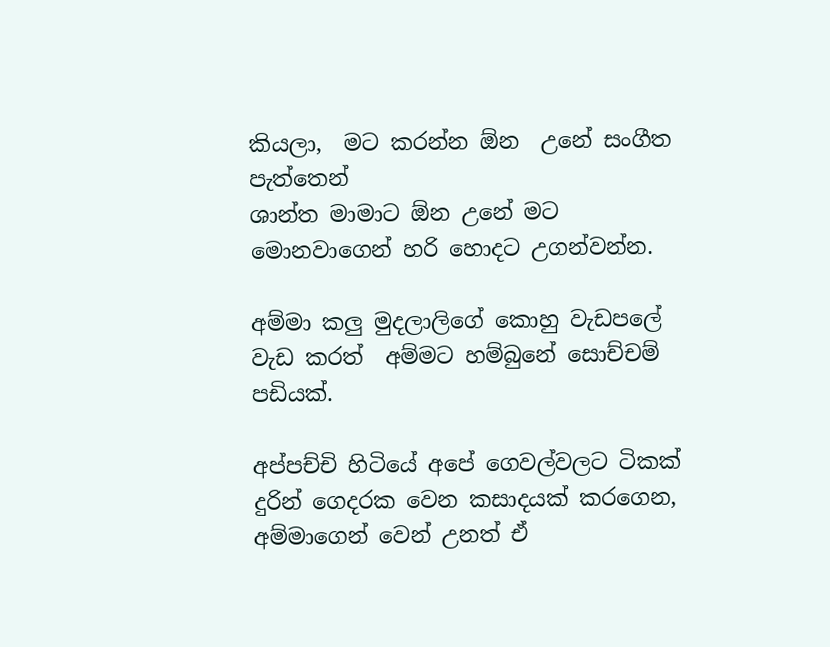කියලා,  මට කරන්න ඕන  උනේ සංගීත පැත්තෙන්
ශාන්ත මාමාට ඕන උනේ මට මොනවාගෙන් හරි හොදට උගන්වන්න.

අම්මා කලු මුදලාලිගේ කොහු වැඩපලේ වැඩ කරත්  අම්මට හම්බුනේ සොච්චම් පඩියක්.

අප්පච්චි හිටියේ අපේ ගෙවල්වලට ටිකක් දුරින් ගෙදරක වෙන කසාදයක් කරගෙන,
අම්මාගෙන් වෙන් උනත් ඒ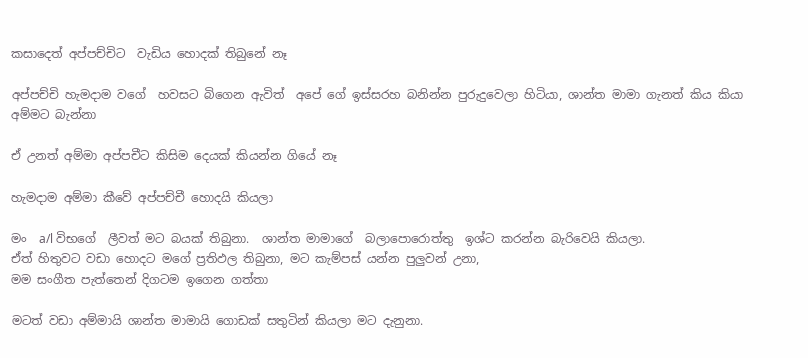කසාදෙත් අප්පච්චිට  වැඩිය හොදක් තිබුනේ නෑ

අප්පච්චි හැමදාම වගේ  හවසට බිගෙන ඇවිත්  අපේ ගේ ඉස්සරහ බනින්න පුරුදුවෙලා හිටියා, ශාන්ත මාමා ගැනත් කිය කියා  අම්මට බැන්නා

ඒ උනත් අම්මා අප්පචීට කිසිම දෙයක් කියන්න ගියේ නෑ

හැමදාම අම්මා කීවේ අප්පච්චී හොදයි කියලා

මං  a/l විභගේ  ලීවත් මට බයක් තිබුනා.  ශාන්ත මාමාගේ  බලාපොරොත්තු  ඉශ්ට කරන්න බැරිවෙයි කියලා.
ඒත් හිතුවට වඩා හොදට මගේ ප්‍රතිඵල තිබුනා, මට කැම්පස් යන්න පුලුවන් උනා,
මම සංගීත පැත්තෙන් දිගටම ඉගෙන ගත්තා

මටත් වඩා අම්මායි ශාන්ත මාමායි ගොඩක් සතුටින් කියලා මට දැනුනා.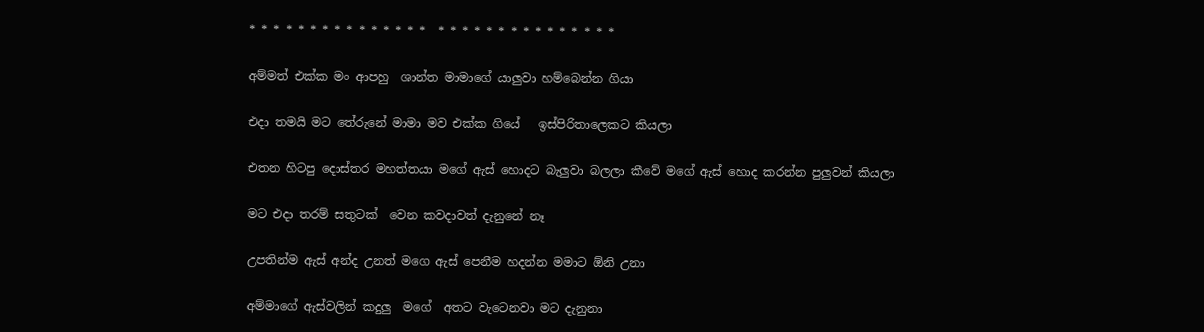* * * * * * * * * * * * * * *  * * * * * * * * * * * * * * *

අම්මත් එක්ක මං ආපහු  ශාන්ත මාමාගේ යාලුවා හම්බෙන්න ගියා

එදා තමයි මට තේරුනේ මාමා මව එක්ක ගියේ   ඉස්පිරිතාලෙකට කියලා

එතන හිටපු දොස්තර මහත්තයා මගේ ඇස් හොදට බැලුවා බලලා කීවේ මගේ ඇස් හොද කරන්න පුලුවන් කියලා

මට එදා තරම් සතුටක්  වෙන කවදාවත් දැනුනේ නෑ

උපතින්ම ඇස් අන්ද උනත් මගෙ ඇස් පෙනීම හදන්න මමාට ඕනි උනා

අම්මාගේ ඇස්වලින් කදුලු  මගේ  අතට වැටෙනවා මට දැනුනා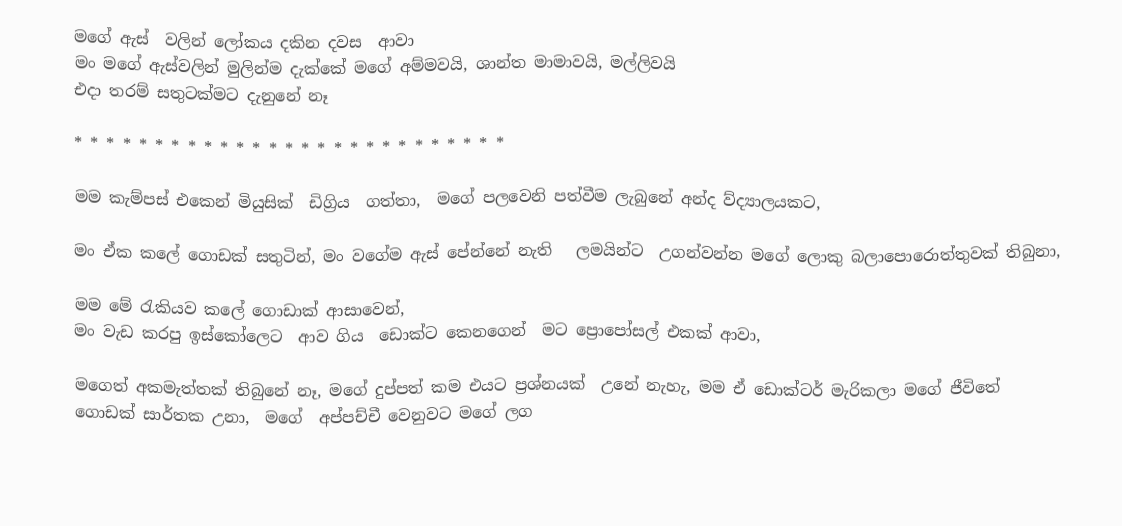මගේ ඇස්  වලින් ලෝකය දකින දවස  ආවා
මං මගේ ඇස්වලින් මුලින්ම දැක්කේ මගේ අම්මවයි, ශාන්ත මාමාවයි, මල්ලිවයි
එදා තරම් සතුටක්මට දැනුනේ නෑ

* * * * * * * * * * * * * * * * * * * * * * * * * * *

මම කැම්පස් එකෙන් මියුසික්  ඩිග්‍රිය  ගත්තා,  මගේ පලවෙනි පත්වීම ලැබුනේ අන්ද ව්ද්‍යාලයකට,

මං ඒක කලේ ගොඩක් සතුටින්, මං වගේම ඇස් පේන්නේ නැති   ලමයින්ට  උගන්වන්න මගේ ලොකු බලාපොරොත්තුවක් තිබුනා,

මම මේ රැකියව කලේ ගොඩාක් ආසාවෙන්,
මං වැඩ කරපු ඉස්කෝලෙට  ආව ගිය  ඩොක්ට කෙනගෙන්  මට ප්‍රොපෝසල් එකක් ආවා,

මගෙත් අකමැත්තක් තිබුනේ නෑ, මගේ දුප්පත් කම එයට ප්‍රශ්නයක්  උනේ නැහැ, මම ඒ ඩොක්ටර් මැරිකලා මගේ ජීවිතේ ගොඩක් සාර්තක උනා,  මගේ  අප්පච්චී වෙනුවට මගේ ලග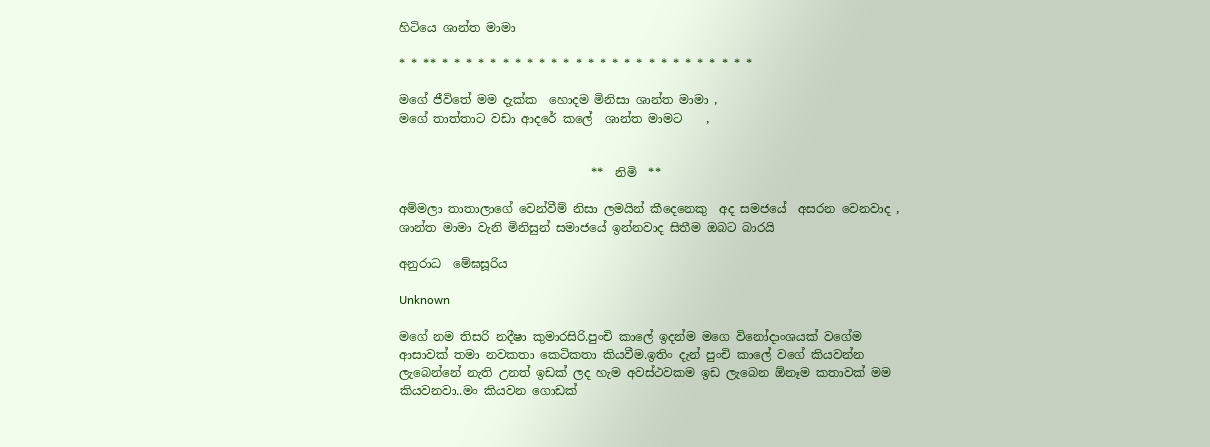හිටියෙ ශාන්ත මාමා

* * ** * * * * * * * * * * * * * * * * * * * * * * * * * *

මගේ ජීවිතේ මම දැක්ක  හොදම මිනිසා ශාන්ත මාමා ,
මගේ තාත්තාට වඩා ආදරේ කලේ  ශාන්ත මාමට    ,


                                **  නිමි  **

අම්මලා තාතාලාගේ වෙන්වීම් නිසා ලමයින් කීදෙනෙකු  අද සමජයේ  අසරන වෙනවාද , ශාන්ත මාමා වැනි මිනිසුන් සමාජයේ ඉන්නවාද සිතීම ඔබට බාරයි

අනුරාධ  මේඝසූරිය

Unknown

මගේ නම තිසරි නදීෂා කුමාරසිරි.පුංචි කාලේ ඉදන්ම මගෙ විනෝදාංශයක් වගේම ආසාවක් තමා නවකතා කෙටිකතා කියවීම.ඉතිං දැන් පුංචි කාලේ වගේ කියවන්න ලැබෙන්නේ නැති උනත් ඉඩක් ලද හැම අවස්ථවකම ඉඩ ලැබෙන ඕනෑම කතාවක් මම කියවනවා..මං කියවන ගොඩක්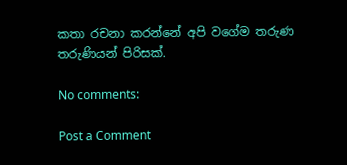කතා රචනා කරන්නේ අපි වගේම තරුණ තරුණියන් පිරිසක්.

No comments:

Post a Comment